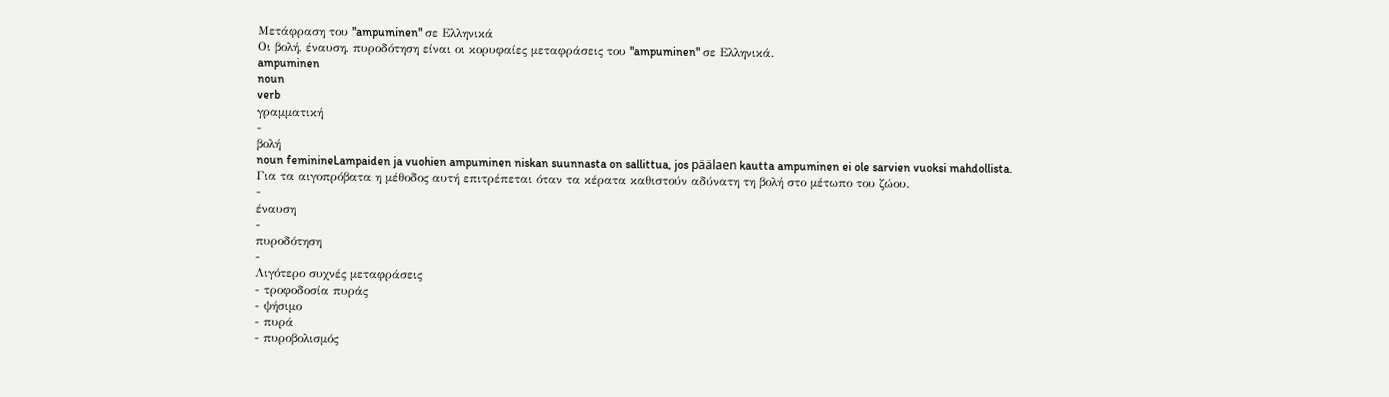Μετάφραση του "ampuminen" σε Ελληνικά
Οι βολή, έναυση, πυροδότηση είναι οι κορυφαίες μεταφράσεις του "ampuminen" σε Ελληνικά.
ampuminen
noun
verb
γραμματική
-
βολή
noun feminineLampaiden ja vuohien ampuminen niskan suunnasta on sallittua, jos päälaen kautta ampuminen ei ole sarvien vuoksi mahdollista.
Για τα αιγοπρόβατα η μέθοδος αυτή επιτρέπεται όταν τα κέρατα καθιστούν αδύνατη τη βολή στο μέτωπο του ζώου.
-
έναυση
-
πυροδότηση
-
Λιγότερο συχνές μεταφράσεις
- τροφοδοσία πυράς
- ψήσιμο
- πυρά
- πυροβολισμός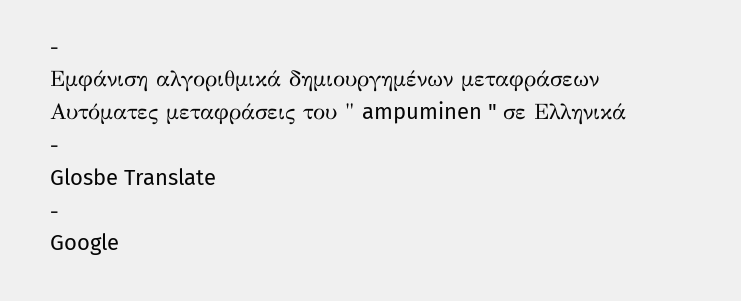-
Εμφάνιση αλγοριθμικά δημιουργημένων μεταφράσεων
Αυτόματες μεταφράσεις του " ampuminen " σε Ελληνικά
-
Glosbe Translate
-
Google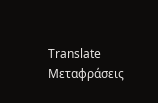Translate
Μεταφράσεις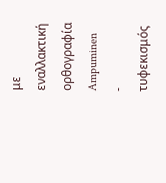με εναλλακτική ορθογραφία
Ampuminen
-
τυφεκισμός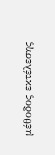μέθοδος εκτέλεσης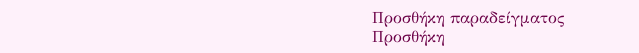Προσθήκη παραδείγματος
Προσθήκη